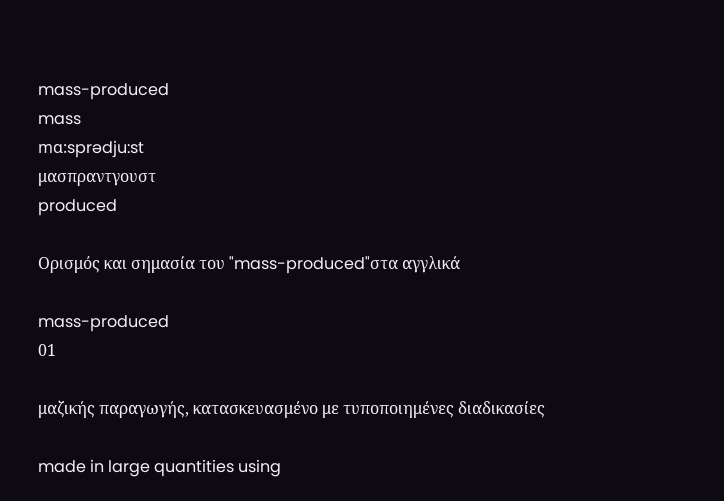mass-produced
mass
mɑ:sprədju:st
μασπραντγουστ
produced

Ορισμός και σημασία του "mass-produced"στα αγγλικά

mass-produced
01

μαζικής παραγωγής, κατασκευασμένο με τυποποιημένες διαδικασίες

made in large quantities using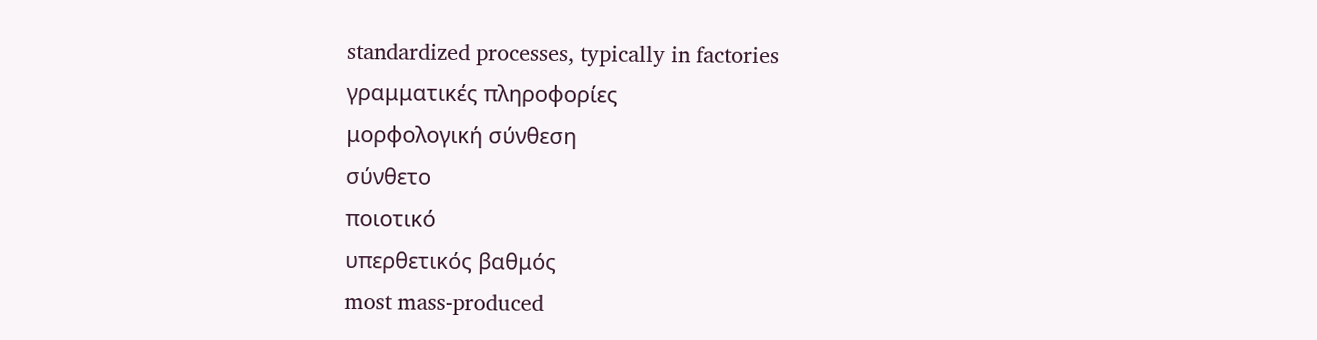standardized processes, typically in factories
γραμματικές πληροφορίες
μορφολογική σύνθεση
σύνθετο
ποιοτικό
υπερθετικός βαθμός
most mass-produced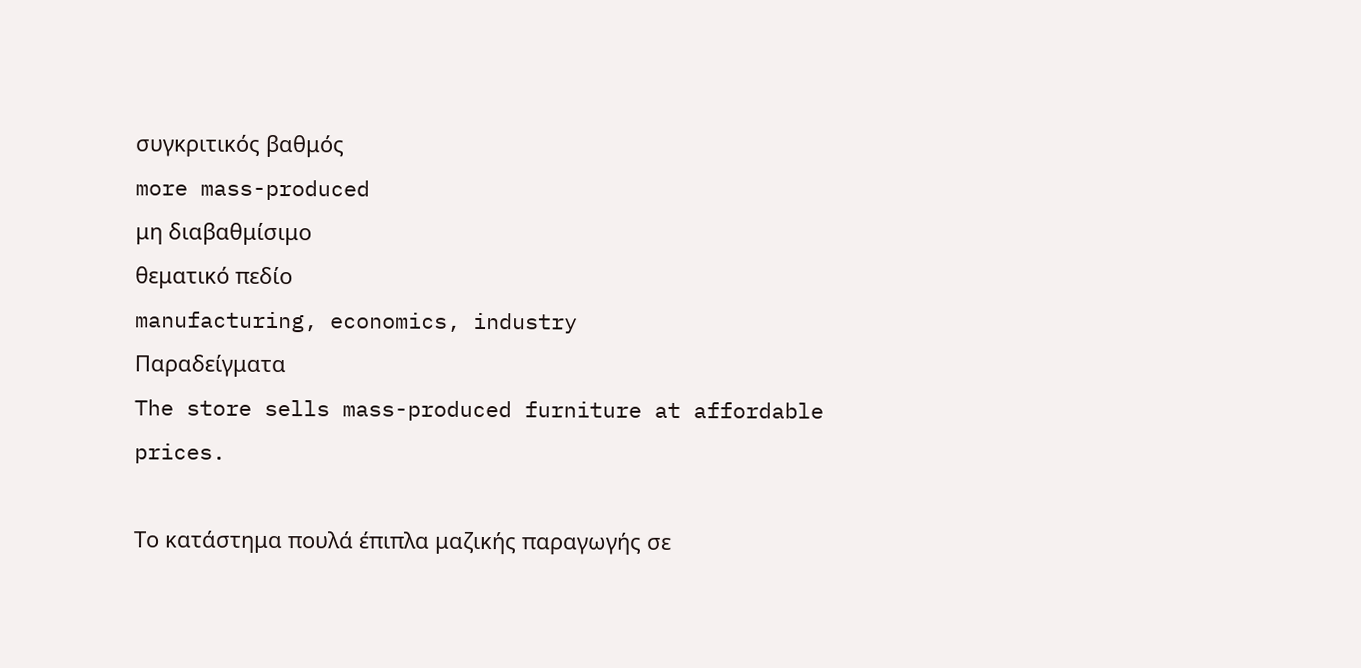συγκριτικός βαθμός
more mass-produced
μη διαβαθμίσιμο
θεματικό πεδίο
manufacturing, economics, industry
Παραδείγματα
The store sells mass-produced furniture at affordable prices.

Το κατάστημα πουλά έπιπλα μαζικής παραγωγής σε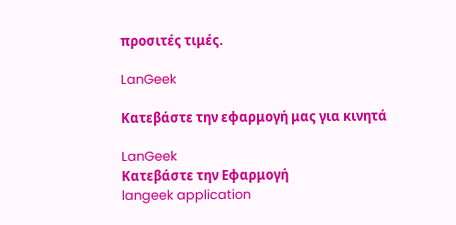προσιτές τιμές.

LanGeek

Κατεβάστε την εφαρμογή μας για κινητά

LanGeek
Κατεβάστε την Εφαρμογή
langeek application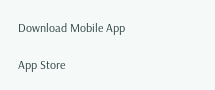Download Mobile App

App Store